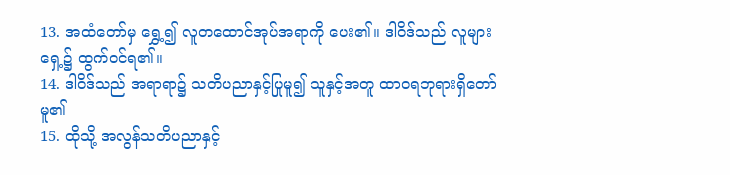13. အထံတော်မှ ရွှေ့၍ လူတထောင်အုပ်အရာကို ပေး၏။ ဒါဝိဒ်သည် လူများရှေ့၌ ထွက်ဝင်ရ၏။
14. ဒါဝိဒ်သည် အရာရာ၌ သတိပညာနှင့်ပြုမူ၍ သူနှင့်အတူ ထာဝရဘုရားရှိတော်မူ၏
15. ထိုသို့ အလွန်သတိပညာနှင့်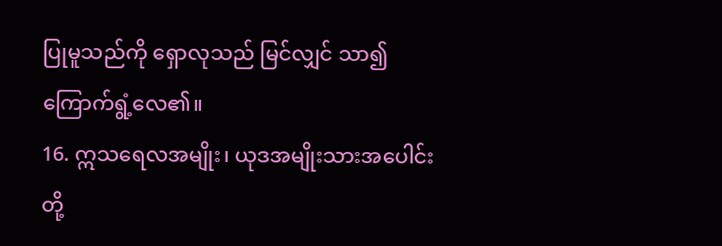ပြုမူသည်ကို ရှောလုသည် မြင်လျှင် သာ၍ ကြောက်ရွံ့လေ၏။
16. ဣသရေလအမျိုး၊ ယုဒအမျိုးသားအပေါင်းတို့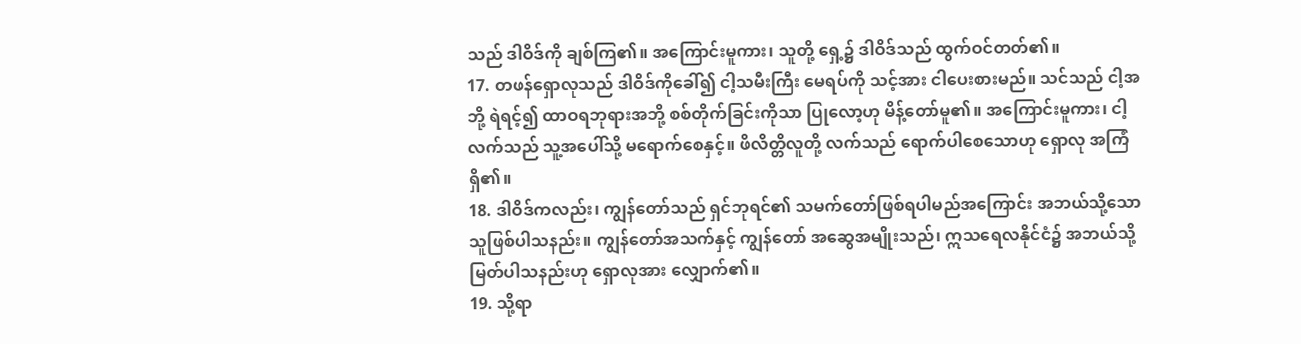သည် ဒါဝိဒ်ကို ချစ်ကြ၏။ အကြောင်းမူကား၊ သူတို့ ရှေ့၌ ဒါဝိဒ်သည် ထွက်ဝင်တတ်၏။
17. တဖန်ရှောလုသည် ဒါဝိဒ်ကိုခေါ်၍ ငါ့သမီးကြီး မေရပ်ကို သင့်အား ငါပေးစားမည်။ သင်သည် ငါ့အဘို့ ရဲရင့်၍ ထာဝရဘုရားအဘို့ စစ်တိုက်ခြင်းကိုသာ ပြုလော့ဟု မိန့်တော်မူ၏။ အကြောင်းမူကား၊ ငါ့လက်သည် သူ့အပေါ်သို့ မရောက်စေနှင့်။ ဖိလိတ္တိလူတို့ လက်သည် ရောက်ပါစေသောဟု ရှောလု အကြံရှိ၏။
18. ဒါဝိဒ်ကလည်း၊ ကျွန်တော်သည် ရှင်ဘုရင်၏ သမက်တော်ဖြစ်ရပါမည်အကြောင်း အဘယ်သို့သော သူဖြစ်ပါသနည်း။ ကျွန်တော်အသက်နှင့် ကျွန်တော် အဆွေအမျိုးသည်၊ ဣသရေလနိုင်ငံ၌ အဘယ်သို့ မြတ်ပါသနည်းဟု ရှောလုအား လျှောက်၏။
19. သို့ရာ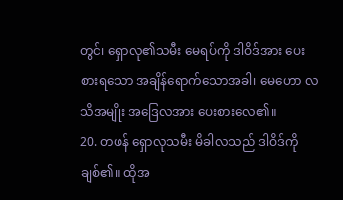တွင်၊ ရှောလု၏သမီး မေရပ်ကို ဒါဝိဒ်အား ပေးစားရသော အချိန်ရောက်သောအခါ၊ မေဟော လသိအမျိုး အဒြေလအား ပေးစားလေ၏။
20. တဖန် ရှောလုသမီး မိခါလသည် ဒါဝိဒ်ကို ချစ်၏။ ထိုအ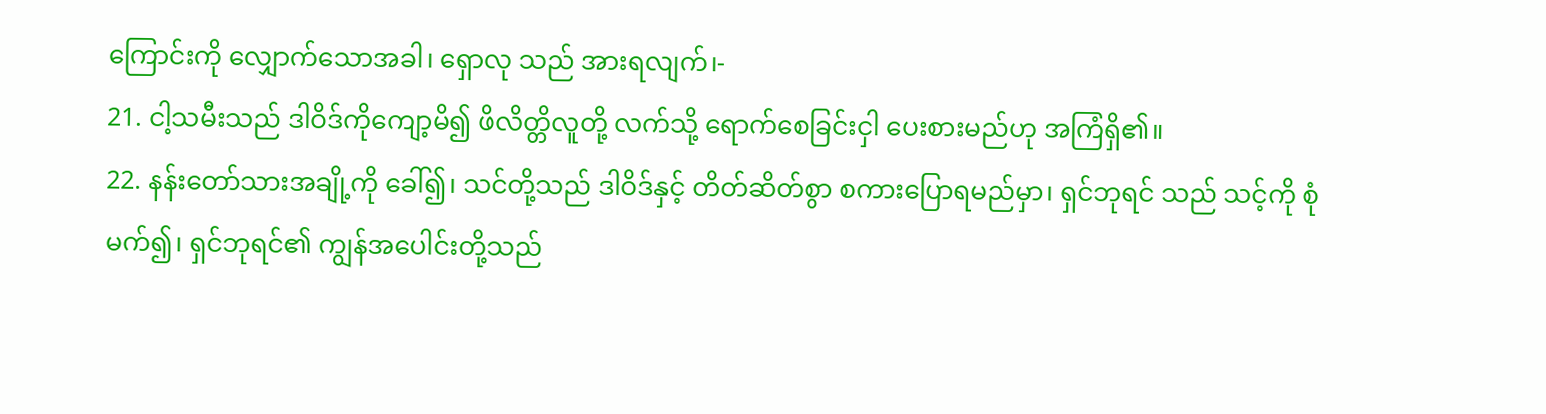ကြောင်းကို လျှောက်သောအခါ၊ ရှောလု သည် အားရလျက်၊-
21. ငါ့သမီးသည် ဒါဝိဒ်ကိုကျော့မိ၍ ဖိလိတ္တိလူတို့ လက်သို့ ရောက်စေခြင်းငှါ ပေးစားမည်ဟု အကြံရှိ၏။
22. နန်းတော်သားအချို့ကို ခေါ်၍၊ သင်တို့သည် ဒါဝိဒ်နှင့် တိတ်ဆိတ်စွာ စကားပြောရမည်မှာ၊ ရှင်ဘုရင် သည် သင့်ကို စုံမက်၍၊ ရှင်ဘုရင်၏ ကျွန်အပေါင်းတို့သည်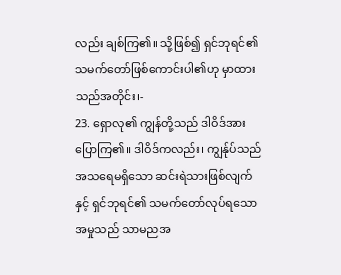လည်း ချစ်ကြ၏။ သို့ဖြစ်၍ ရှင်ဘုရင်၏ သမက်တော်ဖြစ်ကောင်းပါ၏ဟု မှာထားသည်အတိုင်း၊-
23. ရှောလု၏ ကျွန်တို့သည် ဒါဝိဒ်အား ပြောကြ၏။ ဒါဝိဒ်ကလည်း၊ ကျွန်ုပ်သည် အသရေမရှိသော ဆင်းရဲသားဖြစ်လျက်နှင့် ရှင်ဘုရင်၏ သမက်တော်လုပ်ရသောအမှုသည် သာမညအ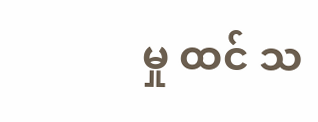မှု ထင် သ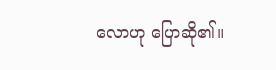လောဟု ပြောဆို၏။